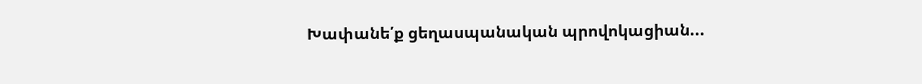Խափանե՛ք ցեղասպանական պրովոկացիան...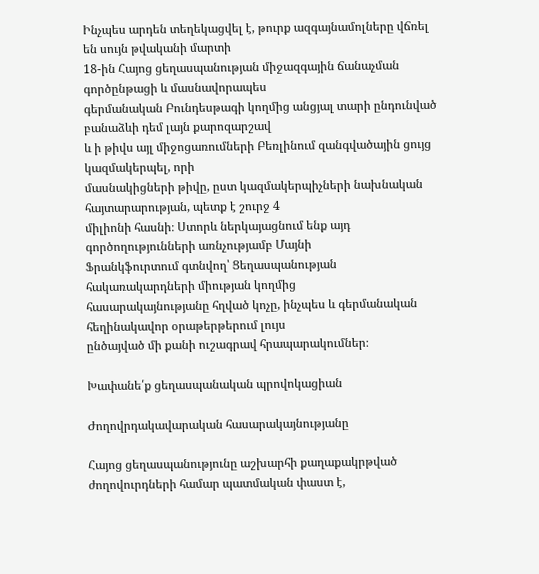Ինչպես արդեն տեղեկացվել է, թուրք ազգայնամոլները վճռել են սույն թվականի մարտի
18-ին Հայոց ցեղասպանության միջազգային ճանաչման գործընթացի և մասնավորապես
գերմանական Բունդեսթագի կողմից անցյալ տարի ընդունված բանաձևի դեմ լայն քարոզարշավ
և ի թիվս այլ միջոցառումների Բեռլինում զանգվածային ցույց կազմակերպել, որի
մասնակիցների թիվը, ըստ կազմակերպիչների նախնական հայտարարության, պետք է շուրջ 4
միլիոնի հասնի։ Ստորև ներկայացնում ենք այդ գործողությունների առնչությամբ Մայնի
Ֆրանկֆուրտում գտնվող՝ Ցեղասպանության հակառակարդների միության կողմից
հասարակայնությանը հղված կոչը, ինչպես և գերմանական հեղինակավոր օրաթերթերում լույս
ընծայված մի քանի ուշագրավ հրապարակումներ։

Խափանե՛ք ցեղասպանական պրովոկացիան

Ժողովրդակավարական հասարակայնությանը

Հայոց ցեղասպանությունը աշխարհի քաղաքակրթված ժողովուրդների համար պատմական փաստ է,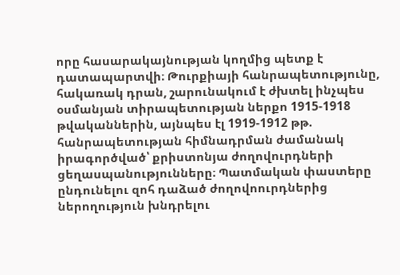որը հասարակայնության կողմից պետք է դատապարտվի։ Թուրքիայի հանրապետությունը,
հակառակ դրան, շարունակում է ժխտել ինչպես օսմանյան տիրապետության ներքո 1915-1918
թվականներին, այնպես էլ 1919-1912 թթ. հանրապետության հիմնադրման ժամանակ
իրագործված՝ քրիստոնյա ժողովուրդների ցեղասպանությունները։ Պատմական փաստերը
ընդունելու զոհ դաձած ժողովոուրդներից ներողություն խնդրելու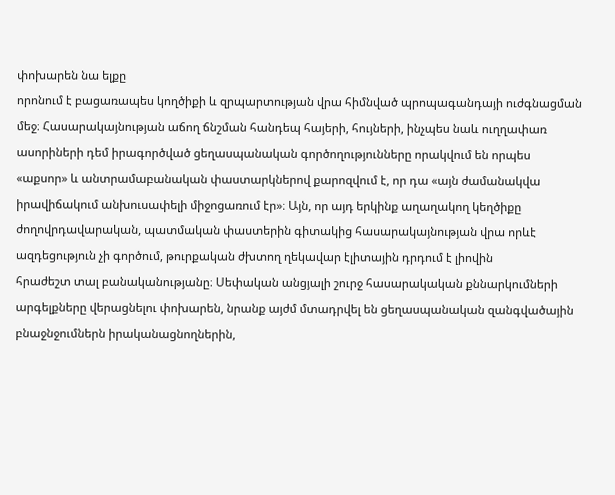փոխարեն նա ելքը
որոնում է բացառապես կողծիքի և զրպարտության վրա հիմնված պրոպագանդայի ուժգնացման
մեջ։ Հասարակայնության աճող ճնշման հանդեպ հայերի, հույների, ինչպես նաև ուղղափառ
ասորիների դեմ իրագործված ցեղասպանական գործողությունները որակվում են որպես
«աքսոր» և անտրամաբանական փաստարկներով քարոզվում է, որ դա «այն ժամանակվա
իրավիճակում անխուսափելի միջոցառում էր»։ Այն, որ այդ երկինք աղաղակող կեղծիքը
ժողովրդավարական, պատմական փաստերին գիտակից հասարակայնության վրա որևէ
ազդեցություն չի գործում, թուրքական ժխտող ղեկավար էլիտային դրդում է լիովին
հրաժեշտ տալ բանականությանը։ Սեփական անցյալի շուրջ հասարակական քննարկումների
արգելքները վերացնելու փոխարեն, նրանք այժմ մտադրվել են ցեղասպանական զանգվածային
բնաջնջումներն իրականացնողներին,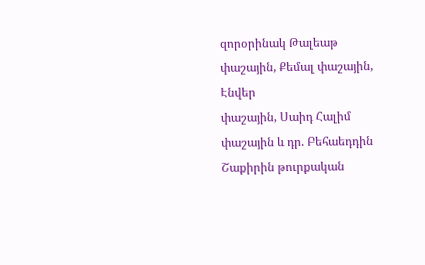զորօրինակ Թալեաթ փաշային, Քեմալ փաշային, Էնվեր
փաշային, Սաիդ Հալիմ փաշային և դր. Բեհաեդդին Շաքիրին թուրքական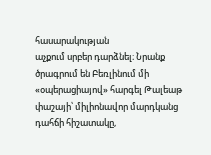հասարակության
աչքում սրբեր դարձնել։ Նրանք ծրագրում են Բեռլինում մի «օպերացիայով» հարգել Թալեաթ
փաշայի՝ միլիոնավոր մարդկանց դահճի հիշատակը,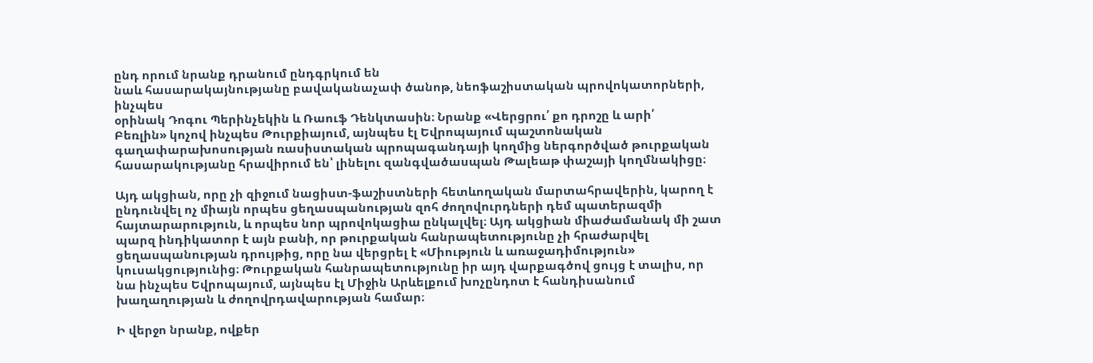ընդ որում նրանք դրանում ընդգրկում են
նաև հասարակայնությանը բավականաչափ ծանոթ, նեոֆաշիստական պրովոկատորների, ինչպես
օրինակ Դոգու Պերինչեկին և Ռաուֆ Դենկտասին։ Նրանք «Վերցրու՛ քո դրոշը և արի՛
Բեռլին» կոչով ինչպես Թուրքիայում, այնպես էլ Եվրոպայում պաշտոնական
գաղափարախոսության ռասիստական պրոպագանդայի կողմից ներգործված թուրքական
հասարակությանը հրավիրում են՝ լինելու զանգվածասպան Թալեաթ փաշայի կողմնակիցը։

Այդ ակցիան, որը չի զիջում նացիստ-ֆաշիստների հետևողական մարտահրավերին, կարող է
ընդունվել ոչ միայն որպես ցեղասպանության զոհ ժողովուրդների դեմ պատերազմի
հայտարարություն, և որպես նոր պրովոկացիա ընկալվել։ Այդ ակցիան միաժամանակ մի շատ
պարզ ինդիկատոր է այն բանի, որ թուրքական հանրապետությունը չի հրաժարվել
ցեղասպանության դրույթից, որը նա վերցրել է «Միություն և առաջադիմություն»
կուսակցությունից։ Թուրքական հանրապետությունը իր այդ վարքագծով ցույց է տալիս, որ
նա ինչպես Եվրոպայում, այնպես էլ Միջին Արևելքում խոչընդոտ է հանդիսանում
խաղաղության և ժողովրդավարության համար։

Ի վերջո նրանք, ովքեր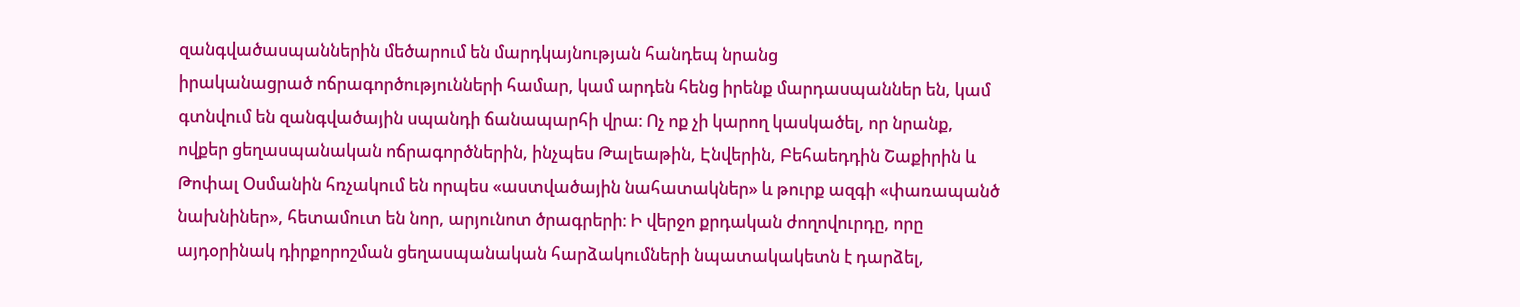զանգվածասպաններին մեծարում են մարդկայնության հանդեպ նրանց
իրականացրած ոճրագործությունների համար, կամ արդեն հենց իրենք մարդասպաններ են, կամ
գտնվում են զանգվածային սպանդի ճանապարհի վրա։ Ոչ ոք չի կարող կասկածել, որ նրանք,
ովքեր ցեղասպանական ոճրագործներին, ինչպես Թալեաթին, Էնվերին, Բեհաեդդին Շաքիրին և
Թոփալ Օսմանին հռչակում են որպես «աստվածային նահատակներ» և թուրք ազգի «փառապանծ
նախնիներ», հետամուտ են նոր, արյունոտ ծրագրերի։ Ի վերջո քրդական ժողովուրդը, որը
այդօրինակ դիրքորոշման ցեղասպանական հարձակումների նպատակակետն է դարձել,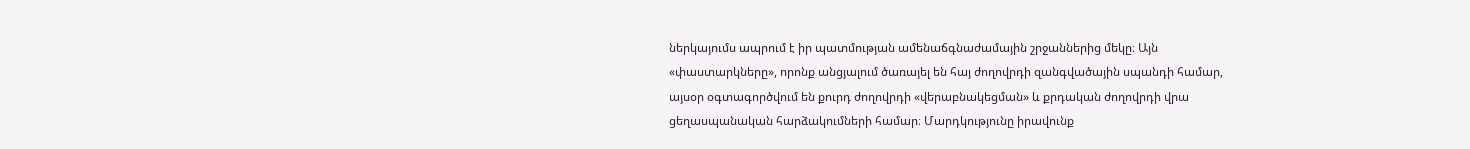ներկայումս ապրում է իր պատմության ամենաճգնաժամային շրջաններից մեկը։ Այն
«փաստարկները», որոնք անցյալում ծառայել են հայ ժողովրդի զանգվածային սպանդի համար,
այսօր օգտագործվում են քուրդ ժողովրդի «վերաբնակեցման» և քրդական ժողովրդի վրա
ցեղասպանական հարձակումների համար։ Մարդկությունը իրավունք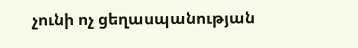չունի ոչ ցեղասպանության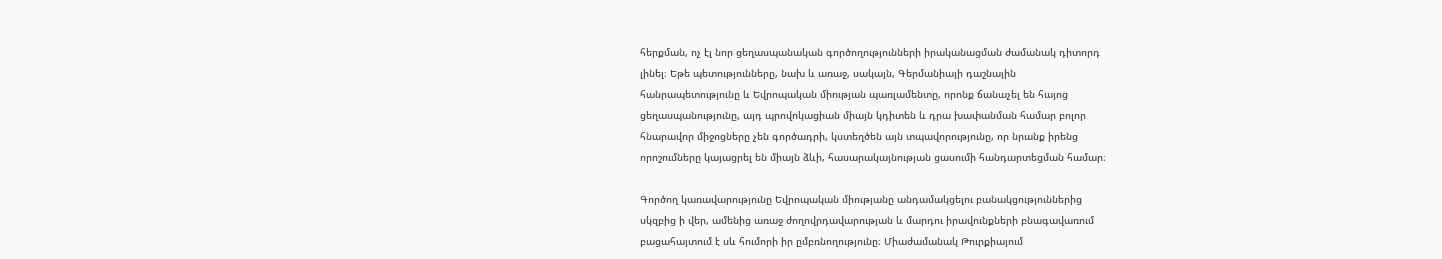հերքման, ոչ էլ նոր ցեղասպանական գործողությունների իրականացման ժամանակ դիտորդ
լինել։ Եթե պետությունները, նախ և առաջ, սակայն, Գերմանիայի դաշնային
հանրապետությունը և Եվրոպական միության պառլամենտը, որոնք ճանաչել են հայոց
ցեղասպանությունը, այդ պրովոկացիան միայն կդիտեն և դրա խափանման համար բոլոր
հնարավոր միջոցները չեն գործադրի, կստեղծեն այն տպավորությունը, որ նրանք իրենց
որոշումները կայացրել են միայն ձևի, հասարակայնության ցասումի հանդարտեցման համար։

Գործող կառավարությունը Եվրոպական միությանը անդամակցելու բանակցություններից
սկզբից ի վեր, ամենից առաջ ժողովրդավարության և մարդու իրավունքների բնագավառում
բացահայտում է սև հումորի իր ըմբռնողությունը։ Միաժամանակ Թուրքիայում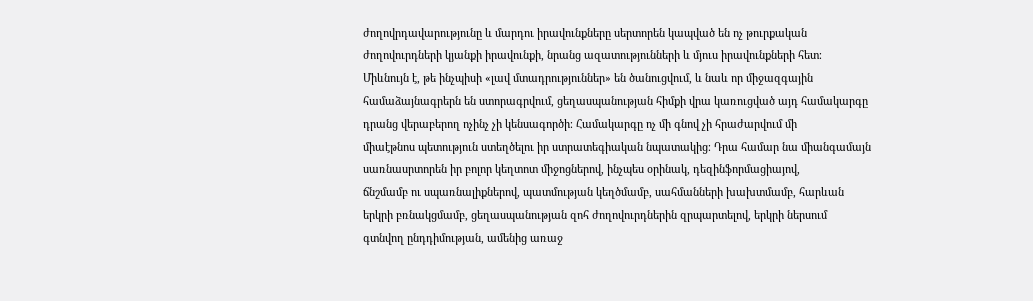ժողովրդավարությունը և մարդու իրավունքները սերտորեն կապված են ոչ թուրքական
ժողովուրդների կյանքի իրավունքի, նրանց ազատությունների և մյուս իրավունքների հետ։
Միևնույն է, թե ինչպիսի «լավ մտադրություններ» են ծանուցվում, և նաև որ միջազգային
համաձայնագրերն են ստորագրվում, ցեղասպանության հիմքի վրա կառուցված այդ համակարգը
դրանց վերաբերող ոչինչ չի կենսագործի։ Համակարգը ոչ մի գնով չի հրաժարվում մի
միաէթնոս պետություն ստեղծելու իր ստրատեգիական նպատակից։ Դրա համար նա միանգամայն
սառնասրտորեն իր բոլոր կեղտոտ միջոցներով, ինչպես օրինակ, դեզինֆորմացիայով,
ճնշմամբ ու սպառնալիքներով, պատմության կեղծմամբ, սահմանների խախտմամբ, հարևան
երկրի բռնակցմամբ, ցեղասպանության զոհ ժողովուրդներին զրպարտելով, երկրի ներսում
գտնվող ընդդիմության, ամենից առաջ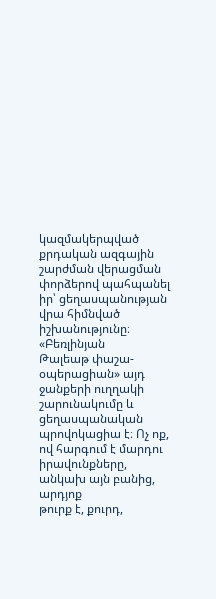կազմակերպված քրդական ազգային շարժման վերացման
փորձերով պահպանել իր՝ ցեղասպանության վրա հիմնված իշխանությունը։ «Բեռլինյան
Թալեաթ փաշա-օպերացիան» այդ ջանքերի ուղղակի շարունակումը և ցեղասպանական
պրովոկացիա է։ Ոչ ոք, ով հարգում է մարդու իրավունքները, անկախ այն բանից, արդյոք
թուրք է, քուրդ,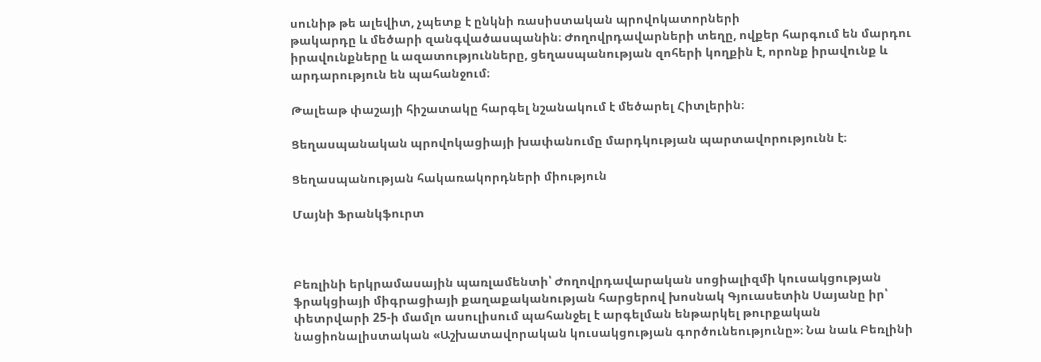սունիթ թե ալեվիտ, չպետք է ընկնի ռասիստական պրովոկատորների
թակարդը և մեծարի զանգվածասպանին։ Ժողովրդավարների տեղը, ովքեր հարգում են մարդու
իրավունքները և ազատությունները, ցեղասպանության զոհերի կողքին է, որոնք իրավունք և
արդարություն են պահանջում։

Թալեաթ փաշայի հիշատակը հարգել նշանակում է մեծարել Հիտլերին։

Ցեղասպանական պրովոկացիայի խափանումը մարդկության պարտավորությունն է։

Ցեղասպանության հակառակորդների միություն

Մայնի Ֆրանկֆուրտ



Բեռլինի երկրամասային պառլամենտի՝ Ժողովրդավարական սոցիալիզմի կուսակցության
ֆրակցիայի միգրացիայի քաղաքականության հարցերով խոսնակ Գյուասետին Սայանը իր՝
փետրվարի 25-ի մամլո ասուլիսում պահանջել է արգելման ենթարկել թուրքական
նացիոնալիստական «Աշխատավորական կուսակցության գործունեությունը»։ Նա նաև Բեռլինի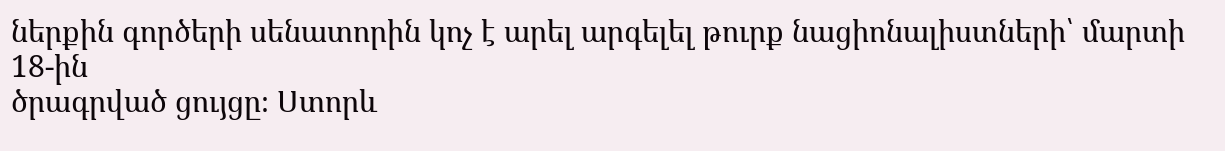ներքին գործերի սենատորին կոչ է արել արգելել թուրք նացիոնալիստների՝ մարտի 18-ին
ծրագրված ցույցը։ Ստորև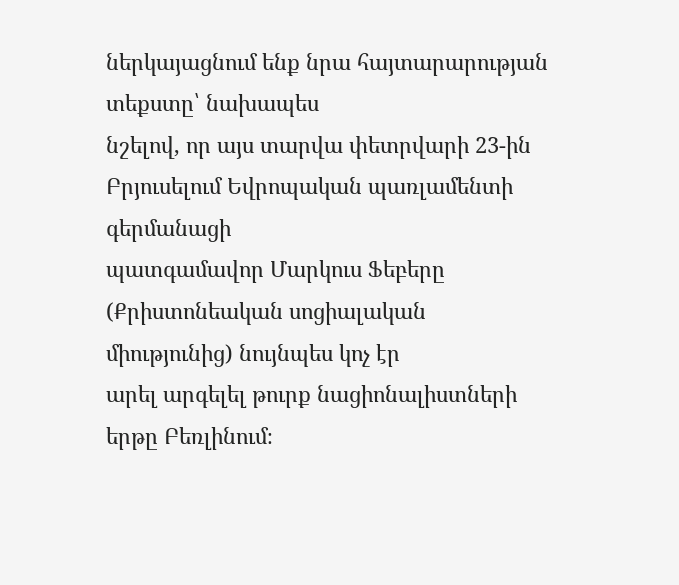ներկայացնում ենք նրա հայտարարության տեքստը՝ նախապես
նշելով, որ այս տարվա փետրվարի 23-ին Բրյուսելում Եվրոպական պառլամենտի գերմանացի
պատգամավոր Մարկուս Ֆեբերը (Քրիստոնեական սոցիալական միությունից) նույնպես կոչ էր
արել արգելել թուրք նացիոնալիստների երթը Բեռլինում։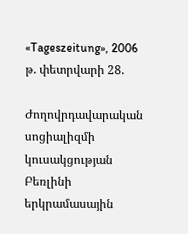«Tageszeitung», 2006 թ. փետրվարի 28.

Ժողովրդավարական սոցիալիզմի կուսակցության Բեռլինի երկրամասային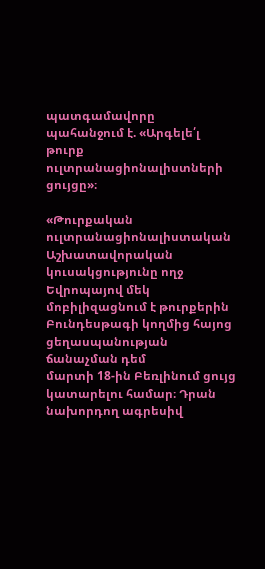պատգամավորը
պահանջում է. «Արգելե՛լ թուրք ուլտրանացիոնալիստների ցույցը»։

«Թուրքական ուլտրանացիոնալիստական Աշխատավորական կուսակցությունը ողջ Եվրոպայով մեկ
մոբիլիզացնում է թուրքերին Բունդեսթագի կողմից հայոց ցեղասպանության ճանաչման դեմ
մարտի 18-ին Բեռլինում ցույց կատարելու համար։ Դրան նախորդող ագրեսիվ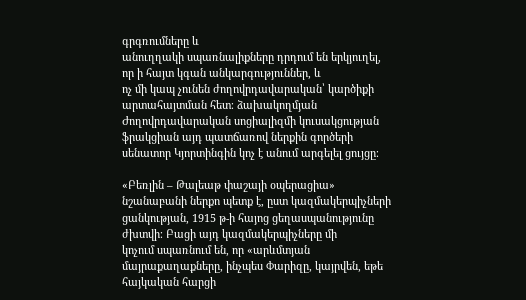գրգռումները և
անուղղակի սպառնալիքները դրդում են երկյուղել, որ ի հայտ կգան անկարգություններ, և
ոչ մի կապ չունեն ժողովրդավարական՝ կարծիքի արտահայտման հետ։ ձախակողմյան
Ժողովրդավարական սոցիալիզմի կուսակցության ֆրակցիան այդ պատճառով ներքին գործերի
սենատոր Կյորտինգին կոչ է անում արգելել ցույցը։

«Բեռլին – Թալեաթ փաշայի օպերացիա» նշանաբանի ներքո պետք է, ըստ կազմակերպիչների
ցանկության, 1915 թ-ի հայոց ցեղասպանությունը ժխտվի։ Բացի այդ կազմակերպիչները մի
կոչում սպառնում են, որ «արևմտյան մայրաքաղաքները, ինչպես Փարիզը, կայրվեն, եթե
հայկական հարցի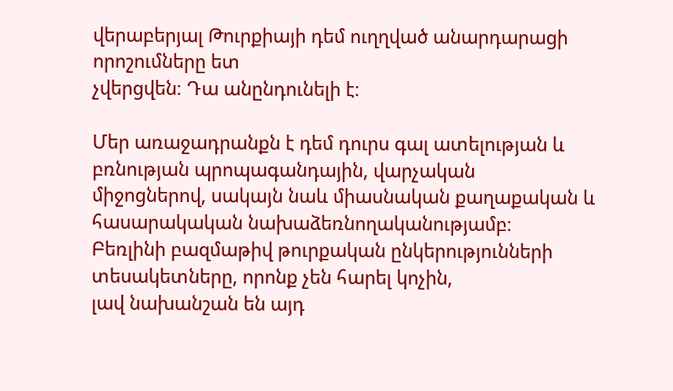վերաբերյալ Թուրքիայի դեմ ուղղված անարդարացի որոշումները ետ
չվերցվեն։ Դա անընդունելի է։

Մեր առաջադրանքն է դեմ դուրս գալ ատելության և բռնության պրոպագանդային, վարչական
միջոցներով, սակայն նաև միասնական քաղաքական և հասարակական նախաձեռնողականությամբ։
Բեռլինի բազմաթիվ թուրքական ընկերությունների տեսակետները, որոնք չեն հարել կոչին,
լավ նախանշան են այդ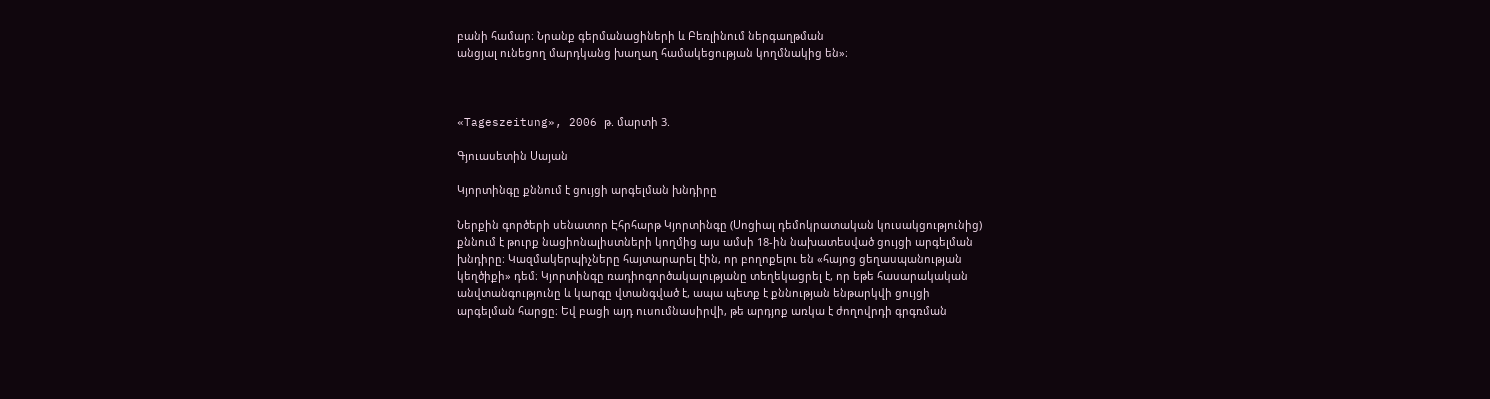բանի համար։ Նրանք գերմանացիների և Բեռլինում ներգաղթման
անցյալ ունեցող մարդկանց խաղաղ համակեցության կողմնակից են»։



«Tageszeitung», 2006 թ. մարտի 3.

Գյուասետին Սայան

Կյորտինգը քննում է ցույցի արգելման խնդիրը

Ներքին գործերի սենատոր Էհրհարթ Կյորտինգը (Սոցիալ դեմոկրատական կուսակցությունից)
քննում է թուրք նացիոնալիստների կողմից այս ամսի 18-ին նախատեսված ցույցի արգելման
խնդիրը։ Կազմակերպիչները հայտարարել էին, որ բողոքելու են «հայոց ցեղասպանության
կեղծիքի» դեմ։ Կյորտինգը ռադիոգործակալությանը տեղեկացրել է, որ եթե հասարակական
անվտանգությունը և կարգը վտանգված է, ապա պետք է քննության ենթարկվի ցույցի
արգելման հարցը։ Եվ բացի այդ ուսումնասիրվի, թե արդյոք առկա է ժողովրդի գրգռման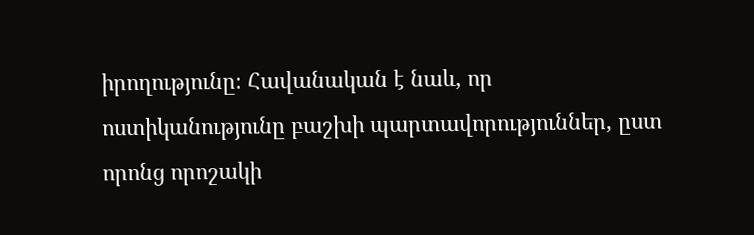իրողությունը։ Հավանական է նաև, որ ոստիկանությունը բաշխի պարտավորություններ, ըստ
որոնց որոշակի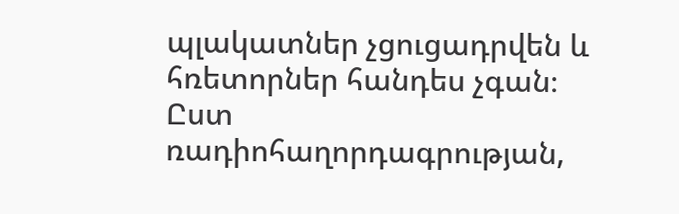պլակատներ չցուցադրվեն և հռետորներ հանդես չգան։ Ըստ
ռադիոհաղորդագրության,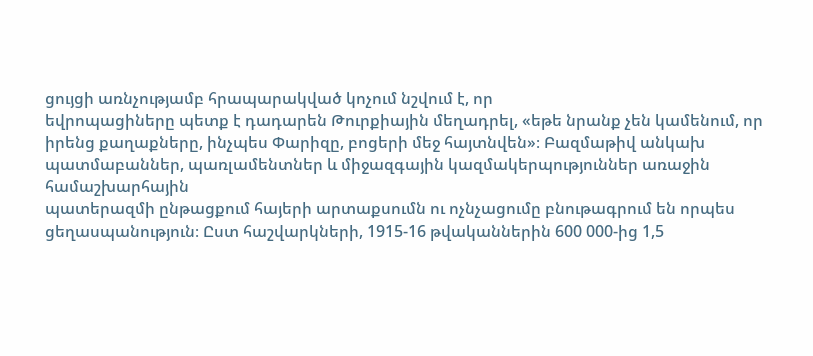ցույցի առնչությամբ հրապարակված կոչում նշվում է, որ
եվրոպացիները պետք է դադարեն Թուրքիային մեղադրել, «եթե նրանք չեն կամենում, որ
իրենց քաղաքները, ինչպես Փարիզը, բոցերի մեջ հայտնվեն»։ Բազմաթիվ անկախ
պատմաբաններ, պառլամենտներ և միջազգային կազմակերպություններ առաջին համաշխարհային
պատերազմի ընթացքում հայերի արտաքսումն ու ոչնչացումը բնութագրում են որպես
ցեղասպանություն։ Ըստ հաշվարկների, 1915-16 թվականներին 600 000-ից 1,5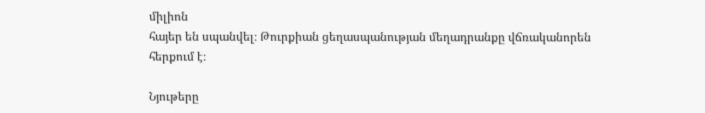միլիոն
հայեր են սպանվել։ Թուրքիան ցեղասպանության մեղադրանքը վճռականորեն հերքում է։

Նյութերը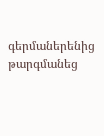գերմաներենից թարգմանեց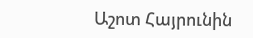Աշոտ Հայրունին